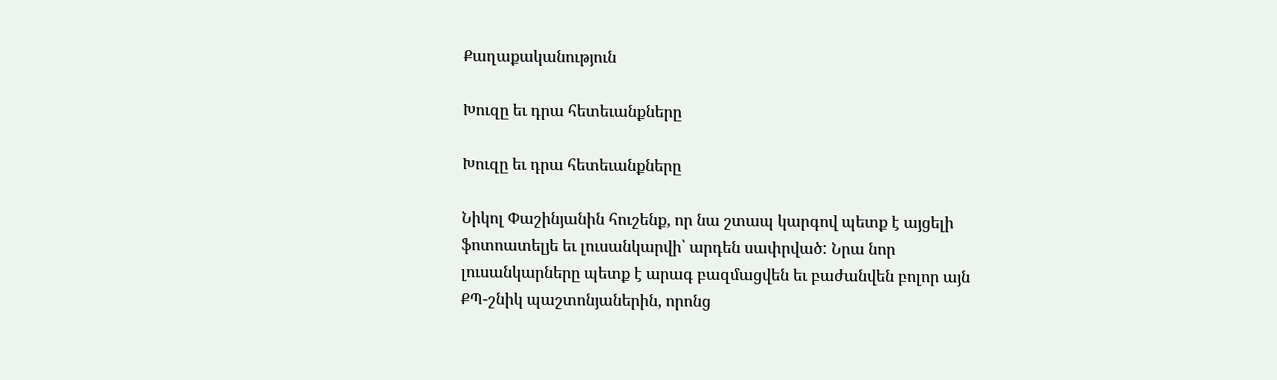Քաղաքականություն

Խուզը եւ դրա հետեւանքները

Խուզը եւ դրա հետեւանքները

Նիկոլ Փաշինյանին հուշենք, որ նա շտապ կարգով պետք է այցելի ֆոտոատելյե եւ լուսանկարվի՝ արդեն սափրված: Նրա նոր լուսանկարները պետք է արագ բազմացվեն եւ բաժանվեն բոլոր այն ՔՊ-շնիկ պաշտոնյաներին, որոնց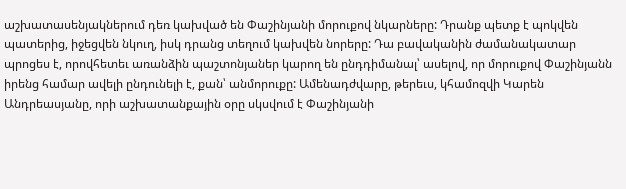աշխատասենյակներում դեռ կախված են Փաշինյանի մորուքով նկարները: Դրանք պետք է պոկվեն պատերից, իջեցվեն նկուղ, իսկ դրանց տեղում կախվեն նորերը: Դա բավականին ժամանակատար պրոցես է, որովհետեւ առանձին պաշտոնյաներ կարող են ընդդիմանալ՝ ասելով, որ մորուքով Փաշինյանն իրենց համար ավելի ընդունելի է, քան՝ անմորուքը: Ամենադժվարը, թերեւս, կհամոզվի Կարեն Անդրեասյանը, որի աշխատանքային օրը սկսվում է Փաշինյանի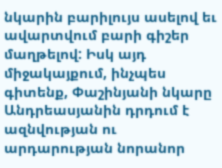նկարին բարիլույս ասելով եւ ավարտվում բարի գիշեր մաղթելով: Իսկ այդ միջակայքում, ինչպես գիտենք, Փաշինյանի նկարը Անդրեասյանին դրդում է ազնվության ու արդարության նորանոր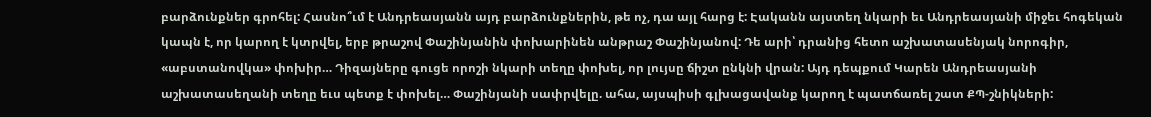բարձունքներ գրոհել: Հասնո՞ւմ է Անդրեասյանն այդ բարձունքներին, թե ոչ, դա այլ հարց է: Էականն այստեղ նկարի եւ Անդրեասյանի միջեւ հոգեկան կապն է, որ կարող է կտրվել, երբ թրաշով Փաշինյանին փոխարինեն անթրաշ Փաշինյանով: Դե արի՝ դրանից հետո աշխատասենյակ նորոգիր, «աբստանովկա» փոխիր… Դիզայները գուցե որոշի նկարի տեղը փոխել, որ լույսը ճիշտ ընկնի վրան: Այդ դեպքում Կարեն Անդրեասյանի աշխատասեղանի տեղը եւս պետք է փոխել… Փաշինյանի սափրվելը. ահա, այսպիսի գլխացավանք կարող է պատճառել շատ ՔՊ-շնիկների: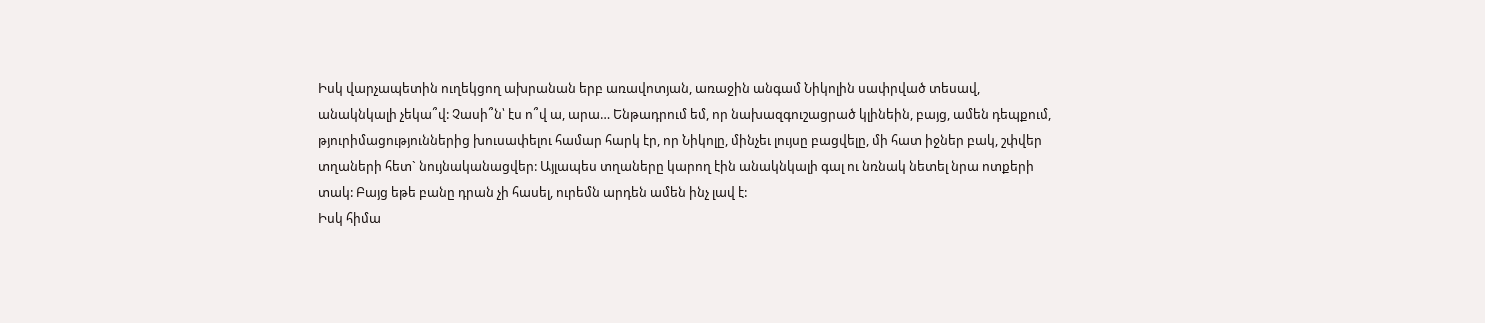Իսկ վարչապետին ուղեկցող ախրանան երբ առավոտյան, առաջին անգամ Նիկոլին սափրված տեսավ, անակնկալի չեկա՞վ: Չասի՞ն՝ էս ո՞վ ա, արա… Ենթադրում եմ, որ նախազգուշացրած կլինեին, բայց, ամեն դեպքում, թյուրիմացություններից խուսափելու համար հարկ էր, որ Նիկոլը, մինչեւ լույսը բացվելը, մի հատ իջներ բակ, շփվեր տղաների հետ` նույնականացվեր: Այլապես տղաները կարող էին անակնկալի գալ ու նռնակ նետել նրա ոտքերի տակ: Բայց եթե բանը դրան չի հասել, ուրեմն արդեն ամեն ինչ լավ է:
Իսկ հիմա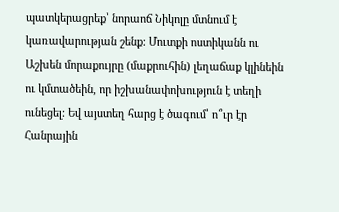պատկերացրեք՝ նորաոճ Նիկոլը մտնում է կառավարության շենք: Մուտքի ոստիկանն ու Աշխեն մորաքույրը (մաքրուհին) լեղաճաք կլինեին ու կմտածեին, որ իշխանափոխություն է տեղի ունեցել: Եվ այստեղ հարց է ծագում՝ ո՞ւր էր Հանրային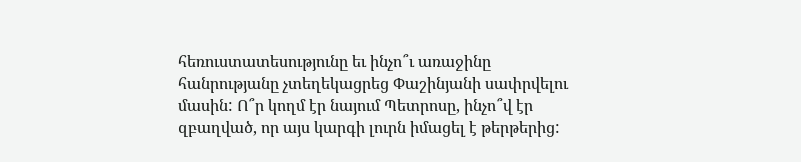հեռուստատեսությունը եւ ինչո՞ւ առաջինը հանրությանը չտեղեկացրեց Փաշինյանի սափրվելու մասին: Ո՞ր կողմ էր նայում Պետրոսը, ինչո՞վ էր զբաղված, որ այս կարգի լուրն իմացել է թերթերից: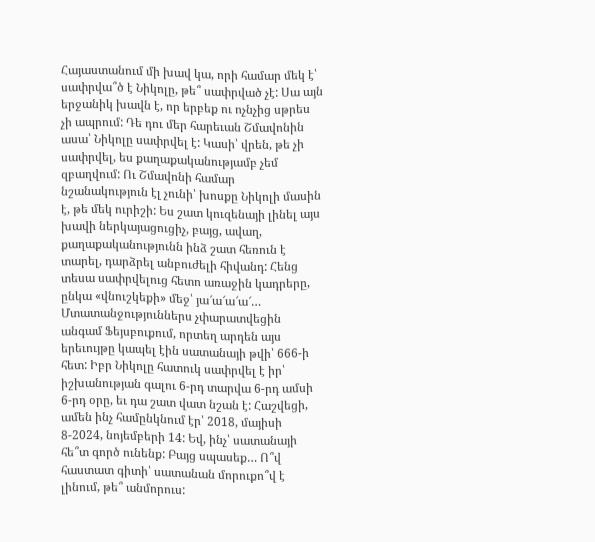Հայաստանում մի խավ կա, որի համար մեկ է՝ սափրվա՞ծ է Նիկոլը, թե՞ սափրված չէ: Սա այն երջանիկ խավն է, որ երբեք ու ոչնչից սթրես չի ապրում: Դե դու մեր հարեւան Շմավոնին ասա՝ Նիկոլը սափրվել է: Կասի՝ վրեն, թե չի սափրվել, ես քաղաքականությամբ չեմ զբաղվում: Ու Շմավոնի համար նշանակություն էլ չունի՝ խոսքը Նիկոլի մասին է, թե մեկ ուրիշի: Ես շատ կուզենայի լինել այս խավի ներկայացուցիչ, բայց, ավաղ, քաղաքականությունն ինձ շատ հեռուն է տարել, դարձրել անբուժելի հիվանդ: Հենց տեսա սափրվելուց հետո առաջին կադրերը, ընկա «վնուշկեքի» մեջ՝ յա՜ա՜ա՜ա՜… Մտատանջություններս չփարատվեցին անգամ Ֆեյսբուքում, որտեղ արդեն այս երեւույթը կապել էին սատանայի թվի՝ 666-ի հետ: Իբր Նիկոլը հատուկ սափրվել է իր՝ իշխանության գալու 6-րդ տարվա 6-րդ ամսի 6-րդ օրը, եւ դա շատ վատ նշան է: Հաշվեցի, ամեն ինչ համընկնում էր՝ 2018, մայիսի 8-2024, նոյեմբերի 14: Եվ, ինչ՝ սատանայի հե՞տ գործ ունենք: Բայց սպասեք… Ո՞վ հաստատ գիտի՝ սատանան մորուքո՞վ է լինում, թե՞ անմորուս: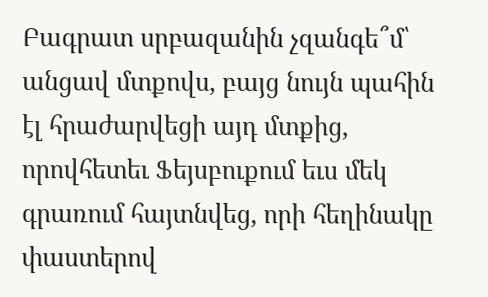Բագրատ սրբազանին չզանգե՞մ՝ անցավ մտքովս, բայց նույն պահին էլ հրաժարվեցի այդ մտքից, որովհետեւ Ֆեյսբուքում եւս մեկ գրառում հայտնվեց, որի հեղինակը փաստերով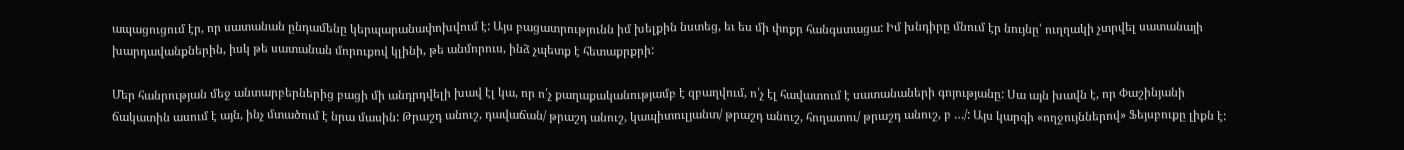ապացուցում էր, որ սատանան ընդամենը կերպարանափոխվում է: Այս բացատրությունն իմ խելքին նստեց, եւ ես մի փոքր հանգստացա: Իմ խնդիրը մնում էր նույնը՝ ուղղակի չտրվել սատանայի խարդավանքներին, իսկ թե սատանան մորուքով կլինի, թե անմորուս, ինձ չպետք է հետաքրքրի:

Մեր հանրության մեջ անտարբերներից բացի մի անդրդվելի խավ էլ կա, որ ո՛չ քաղաքականությամբ է զբաղվում, ո՛չ էլ հավատում է սատանաների գոյությանը: Սա այն խավն է, որ Փաշինյանի ճակատին ասում է այն, ինչ մտածում է նրա մասին: Թրաշդ անուշ, դավաճան/ թրաշդ անուշ, կապիտուլյանտ/ թրաշդ անուշ, հողատու/ թրաշդ անուշ, բ …/: Այս կարգի «ողջույններով» Ֆեյսբուքը լիքն է: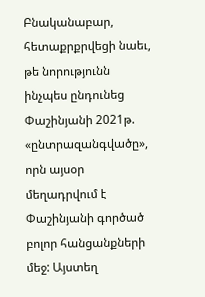Բնականաբար, հետաքրքրվեցի նաեւ, թե նորությունն ինչպես ընդունեց Փաշինյանի 2021թ. «ընտրազանգվածը», որն այսօր մեղադրվում է Փաշինյանի գործած բոլոր հանցանքների մեջ: Այստեղ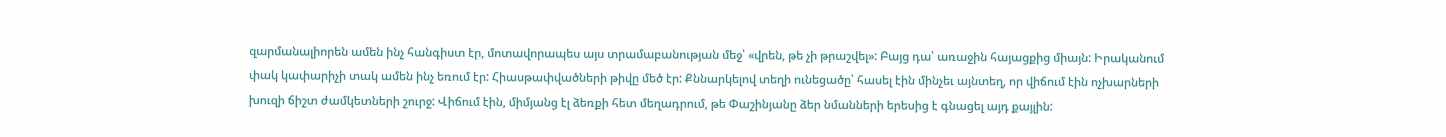զարմանալիորեն ամեն ինչ հանգիստ էր, մոտավորապես այս տրամաբանության մեջ՝ «վրեն, թե չի թրաշվել»: Բայց դա՝ առաջին հայացքից միայն: Իրականում փակ կափարիչի տակ ամեն ինչ եռում էր: Հիասթափվածների թիվը մեծ էր: Քննարկելով տեղի ունեցածը՝ հասել էին մինչեւ այնտեղ, որ վիճում էին ոչխարների խուզի ճիշտ ժամկետների շուրջ: Վիճում էին, միմյանց էլ ձեռքի հետ մեղադրում, թե Փաշինյանը ձեր նմանների երեսից է գնացել այդ քայլին: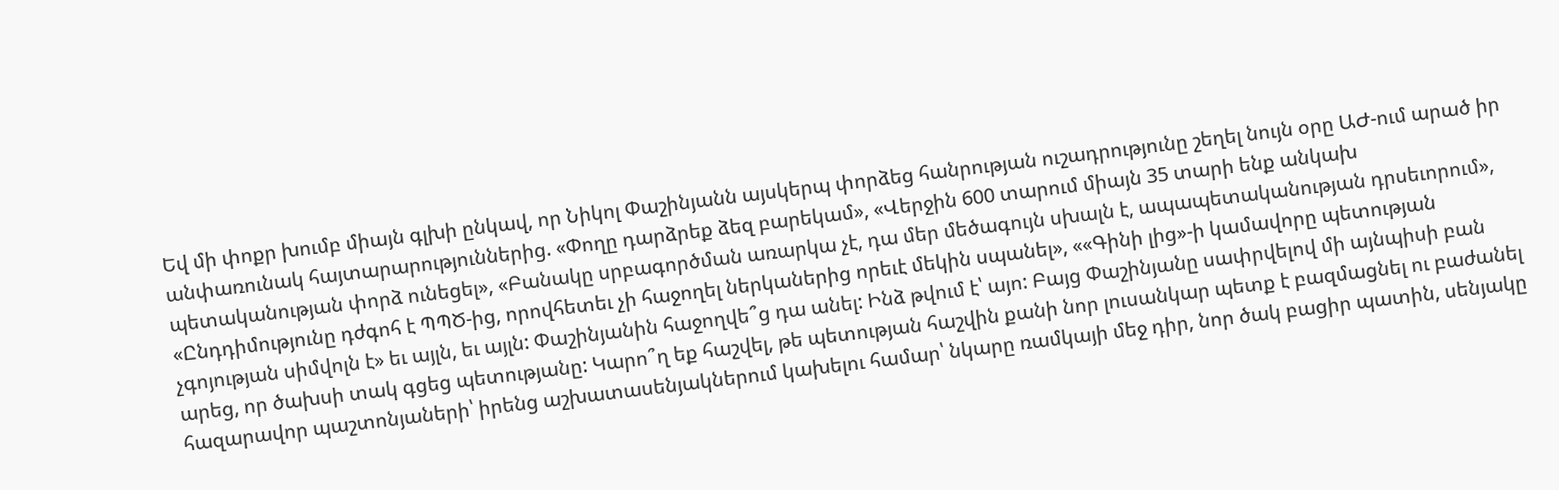Եվ մի փոքր խումբ միայն գլխի ընկավ, որ Նիկոլ Փաշինյանն այսկերպ փորձեց հանրության ուշադրությունը շեղել նույն օրը ԱԺ-ում արած իր անփառունակ հայտարարություններից. «Փողը դարձրեք ձեզ բարեկամ», «Վերջին 600 տարում միայն 35 տարի ենք անկախ պետականության փորձ ունեցել», «Բանակը սրբագործման առարկա չէ, դա մեր մեծագույն սխալն է, ապապետականության դրսեւորում», «Ընդդիմությունը դժգոհ է ՊՊԾ-ից, որովհետեւ չի հաջողել ներկաներից որեւէ մեկին սպանել», ««Գինի լից»-ի կամավորը պետության չգոյության սիմվոլն է» եւ այլն, եւ այլն: Փաշինյանին հաջողվե՞ց դա անել: Ինձ թվում է՝ այո: Բայց Փաշինյանը սափրվելով մի այնպիսի բան արեց, որ ծախսի տակ գցեց պետությանը: Կարո՞ղ եք հաշվել, թե պետության հաշվին քանի նոր լուսանկար պետք է բազմացնել ու բաժանել հազարավոր պաշտոնյաների՝ իրենց աշխատասենյակներում կախելու համար՝ նկարը ռամկայի մեջ դիր, նոր ծակ բացիր պատին, սենյակը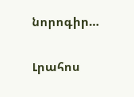նորոգիր…


Լրահոս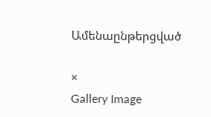Ամենաընթերցված

×
Gallery Image